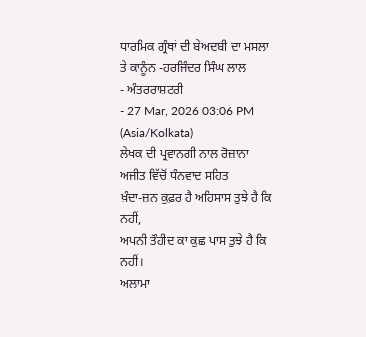ਧਾਰਮਿਕ ਗ੍ਰੰਥਾਂ ਦੀ ਬੇਅਦਬੀ ਦਾ ਮਸਲਾ ਤੇ ਕਾਨੂੰਨ -ਹਰਜਿੰਦਰ ਸਿੰਘ ਲਾਲ
- ਅੰਤਰਰਾਸ਼ਟਰੀ
- 27 Mar, 2026 03:06 PM (Asia/Kolkata)
ਲੇਖਕ ਦੀ ਪ੍ਰਵਾਨਗੀ ਨਾਲ ਰੋਜ਼ਾਨਾ ਅਜੀਤ ਵਿੱਚੋਂ ਧੰਨਵਾਦ ਸਹਿਤ
ਖ਼ੰਦਾ-ਜ਼ਨ ਕੁਫ਼ਰ ਹੈ ਅਹਿਸਾਸ ਤੁਝੇ ਹੈ ਕਿ ਨਹੀਂ,
ਅਪਨੀ ਤੌਹੀਦ ਕਾ ਕੁਛ ਪਾਸ ਤੁਝੇ ਹੈ ਕਿ ਨਹੀਂ।
ਅਲਾਮਾ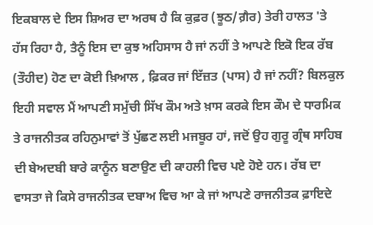ਇਕਬਾਲ ਦੇ ਇਸ ਸ਼ਿਅਰ ਦਾ ਅਰਥ ਹੈ ਕਿ ਕੁਫ਼ਰ (ਝੂਠ/ਗ਼ੈਰ) ਤੇਰੀ ਹਾਲਤ 'ਤੇ ਹੱਸ ਰਿਹਾ ਹੈ, ਤੈਨੂੰ ਇਸ ਦਾ ਕੁਝ ਅਹਿਸਾਸ ਹੈ ਜਾਂ ਨਹੀਂ ਤੇ ਆਪਣੇ ਇਕੋ ਇਕ ਰੱਬ (ਤੌਹੀਦ) ਹੋਣ ਦਾ ਕੋਈ ਖ਼ਿਆਲ , ਫ਼ਿਕਰ ਜਾਂ ਇੱਜ਼ਤ (ਪਾਸ) ਹੈ ਜਾਂ ਨਹੀਂ? ਬਿਲਕੁਲ ਇਹੀ ਸਵਾਲ ਮੈਂ ਆਪਣੀ ਸਮੁੱਚੀ ਸਿੱਖ ਕੌਮ ਅਤੇ ਖ਼ਾਸ ਕਰਕੇ ਇਸ ਕੌਮ ਦੇ ਧਾਰਮਿਕ ਤੇ ਰਾਜਨੀਤਕ ਰਹਿਨੁਮਾਵਾਂ ਤੋਂ ਪੁੱਛਣ ਲਈ ਮਜਬੂਰ ਹਾਂ, ਜਦੋਂ ਉਹ ਗੁਰੂ ਗ੍ਰੰਥ ਸਾਹਿਬ ਦੀ ਬੇਅਦਬੀ ਬਾਰੇ ਕਾਨੂੰਨ ਬਣਾਉਣ ਦੀ ਕਾਹਲੀ ਵਿਚ ਪਏ ਹੋਏ ਹਨ। ਰੱਬ ਦਾ ਵਾਸਤਾ ਜੇ ਕਿਸੇ ਰਾਜਨੀਤਕ ਦਬਾਅ ਵਿਚ ਆ ਕੇ ਜਾਂ ਆਪਣੇ ਰਾਜਨੀਤਕ ਫ਼ਾਇਦੇ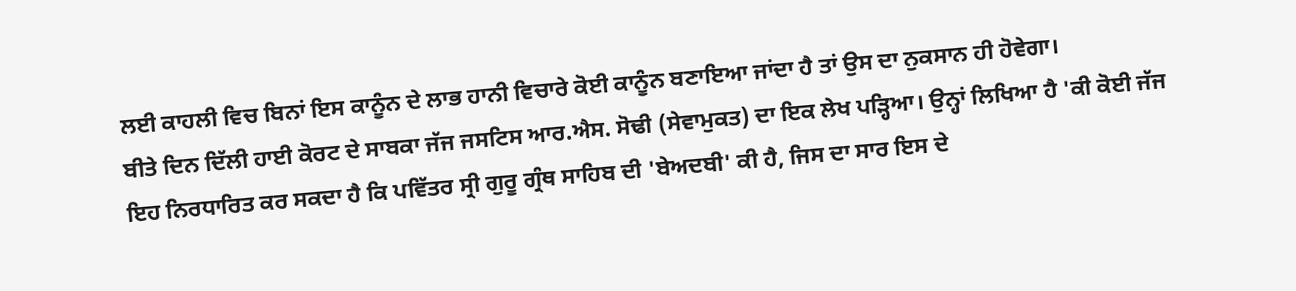ਲਈ ਕਾਹਲੀ ਵਿਚ ਬਿਨਾਂ ਇਸ ਕਾਨੂੰਨ ਦੇ ਲਾਭ ਹਾਨੀ ਵਿਚਾਰੇ ਕੋਈ ਕਾਨੂੰਨ ਬਣਾਇਆ ਜਾਂਦਾ ਹੈ ਤਾਂ ਉਸ ਦਾ ਨੁਕਸਾਨ ਹੀ ਹੋਵੇਗਾ।
ਬੀਤੇ ਦਿਨ ਦਿੱਲੀ ਹਾਈ ਕੋਰਟ ਦੇ ਸਾਬਕਾ ਜੱਜ ਜਸਟਿਸ ਆਰ.ਐਸ. ਸੋਢੀ (ਸੇਵਾਮੁਕਤ) ਦਾ ਇਕ ਲੇਖ ਪੜ੍ਹਿਆ। ਉਨ੍ਹਾਂ ਲਿਖਿਆ ਹੈ 'ਕੀ ਕੋਈ ਜੱਜ ਇਹ ਨਿਰਧਾਰਿਤ ਕਰ ਸਕਦਾ ਹੈ ਕਿ ਪਵਿੱਤਰ ਸ੍ਰੀ ਗੁਰੂ ਗ੍ਰੰਥ ਸਾਹਿਬ ਦੀ 'ਬੇਅਦਬੀ' ਕੀ ਹੈ, ਜਿਸ ਦਾ ਸਾਰ ਇਸ ਦੇ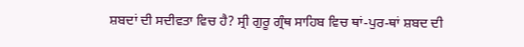ਸ਼ਬਦਾਂ ਦੀ ਸਦੀਵਤਾ ਵਿਚ ਹੈ? ਸ੍ਰੀ ਗੁਰੂ ਗ੍ਰੰਥ ਸਾਹਿਬ ਵਿਚ ਥਾਂ-ਪੁਰ-ਥਾਂ ਸ਼ਬਦ ਦੀ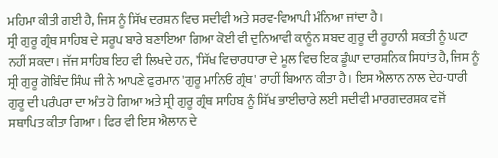ਮਹਿਮਾ ਕੀਤੀ ਗਈ ਹੈ, ਜਿਸ ਨੂੰ ਸਿੱਖ ਦਰਸ਼ਨ ਵਿਚ ਸਦੀਵੀ ਅਤੇ ਸਰਵ-ਵਿਆਪੀ ਮੰਨਿਆ ਜਾਂਦਾ ਹੈ।
ਸ੍ਰੀ ਗੁਰੂ ਗ੍ਰੰਥ ਸਾਹਿਬ ਦੇ ਸਰੂਪ ਬਾਰੇ ਬਣਾਇਆ ਗਿਆ ਕੋਈ ਵੀ ਦੁਨਿਆਵੀ ਕਾਨੂੰਨ ਸ਼ਬਦ ਗੁਰੂ ਦੀ ਰੂਹਾਨੀ ਸ਼ਕਤੀ ਨੂੰ ਘਟਾ ਨਹੀਂ ਸਕਦਾ। ਜੱਜ ਸਾਹਿਬ ਇਹ ਵੀ ਲਿਖਦੇ ਹਨ, 'ਸਿੱਖ ਵਿਚਾਰਧਾਰਾ ਦੇ ਮੂਲ ਵਿਚ ਇਕ ਡੂੰਘਾ ਦਾਰਸ਼ਨਿਕ ਸਿਧਾਂਤ ਹੈ, ਜਿਸ ਨੂੰ ਸ੍ਰੀ ਗੁਰੂ ਗੋਬਿੰਦ ਸਿੰਘ ਜੀ ਨੇ ਆਪਣੇ ਫੁਰਮਾਨ 'ਗੁਰੂ ਮਾਨਿਓ ਗ੍ਰੰਥ' ਰਾਹੀਂ ਬਿਆਨ ਕੀਤਾ ਹੈ। ਇਸ ਐਲਾਨ ਨਾਲ ਦੇਹ-ਧਾਰੀ ਗੁਰੂ ਦੀ ਪਰੰਪਰਾ ਦਾ ਅੰਤ ਹੋ ਗਿਆ ਅਤੇ ਸ੍ਰੀ ਗੁਰੂ ਗ੍ਰੰਥ ਸਾਹਿਬ ਨੂੰ ਸਿੱਖ ਭਾਈਚਾਰੇ ਲਈ ਸਦੀਵੀ ਮਾਰਗਦਰਸ਼ਕ ਵਜੋਂ ਸਥਾਪਿਤ ਕੀਤਾ ਗਿਆ। ਫਿਰ ਵੀ ਇਸ ਐਲਾਨ ਦੇ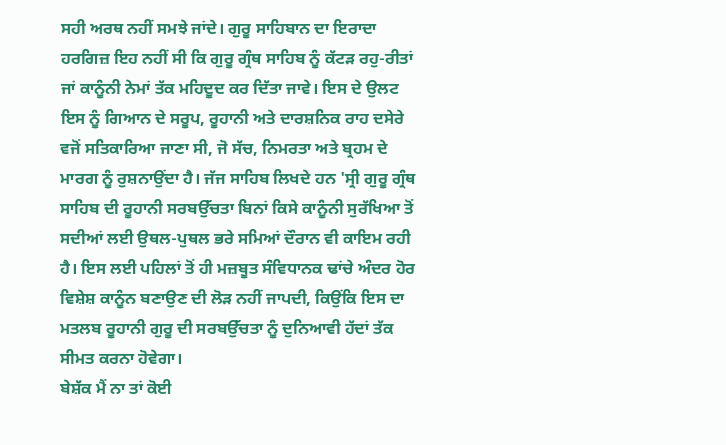ਸਹੀ ਅਰਥ ਨਹੀਂ ਸਮਝੇ ਜਾਂਦੇ। ਗੁਰੂ ਸਾਹਿਬਾਨ ਦਾ ਇਰਾਦਾ ਹਰਗਿਜ਼ ਇਹ ਨਹੀਂ ਸੀ ਕਿ ਗੁਰੂ ਗ੍ਰੰਥ ਸਾਹਿਬ ਨੂੰ ਕੱਟੜ ਰਹੁ-ਰੀਤਾਂ ਜਾਂ ਕਾਨੂੰਨੀ ਨੇਮਾਂ ਤੱਕ ਮਹਿਦੂਦ ਕਰ ਦਿੱਤਾ ਜਾਵੇ। ਇਸ ਦੇ ਉਲਟ ਇਸ ਨੂੰ ਗਿਆਨ ਦੇ ਸਰੂਪ, ਰੂਹਾਨੀ ਅਤੇ ਦਾਰਸ਼ਨਿਕ ਰਾਹ ਦਸੇਰੇ ਵਜੋਂ ਸਤਿਕਾਰਿਆ ਜਾਣਾ ਸੀ, ਜੋ ਸੱਚ, ਨਿਮਰਤਾ ਅਤੇ ਬ੍ਰਹਮ ਦੇ ਮਾਰਗ ਨੂੰ ਰੁਸ਼ਨਾਉਂਦਾ ਹੈ। ਜੱਜ ਸਾਹਿਬ ਲਿਖਦੇ ਹਨ 'ਸ੍ਰੀ ਗੁਰੂ ਗ੍ਰੰਥ ਸਾਹਿਬ ਦੀ ਰੂਹਾਨੀ ਸਰਬਉੱਚਤਾ ਬਿਨਾਂ ਕਿਸੇ ਕਾਨੂੰਨੀ ਸੁਰੱਖਿਆ ਤੋਂ ਸਦੀਆਂ ਲਈ ਉਥਲ-ਪੁਥਲ ਭਰੇ ਸਮਿਆਂ ਦੌਰਾਨ ਵੀ ਕਾਇਮ ਰਹੀ ਹੈ। ਇਸ ਲਈ ਪਹਿਲਾਂ ਤੋਂ ਹੀ ਮਜ਼ਬੂਤ ਸੰਵਿਧਾਨਕ ਢਾਂਚੇ ਅੰਦਰ ਹੋਰ ਵਿਸ਼ੇਸ਼ ਕਾਨੂੰਨ ਬਣਾਉਣ ਦੀ ਲੋੜ ਨਹੀਂ ਜਾਪਦੀ, ਕਿਉਂਕਿ ਇਸ ਦਾ ਮਤਲਬ ਰੂਹਾਨੀ ਗੁਰੂ ਦੀ ਸਰਬਉੱਚਤਾ ਨੂੰ ਦੁਨਿਆਵੀ ਹੱਦਾਂ ਤੱਕ ਸੀਮਤ ਕਰਨਾ ਹੋਵੇਗਾ।
ਬੇਸ਼ੱਕ ਮੈਂ ਨਾ ਤਾਂ ਕੋਈ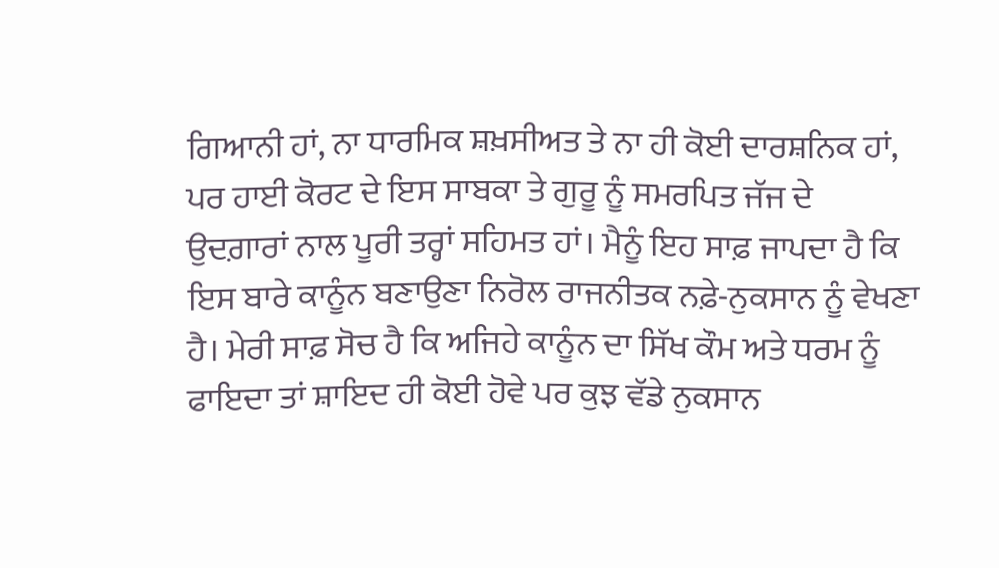ਗਿਆਨੀ ਹਾਂ, ਨਾ ਧਾਰਮਿਕ ਸ਼ਖ਼ਸੀਅਤ ਤੇ ਨਾ ਹੀ ਕੋਈ ਦਾਰਸ਼ਨਿਕ ਹਾਂ, ਪਰ ਹਾਈ ਕੋਰਟ ਦੇ ਇਸ ਸਾਬਕਾ ਤੇ ਗੁਰੂ ਨੂੰ ਸਮਰਪਿਤ ਜੱਜ ਦੇ ਉਦਗ਼ਾਰਾਂ ਨਾਲ ਪੂਰੀ ਤਰ੍ਹਾਂ ਸਹਿਮਤ ਹਾਂ। ਮੈਨੂੰ ਇਹ ਸਾਫ਼ ਜਾਪਦਾ ਹੈ ਕਿ ਇਸ ਬਾਰੇ ਕਾਨੂੰਨ ਬਣਾਉਣਾ ਨਿਰੋਲ ਰਾਜਨੀਤਕ ਨਫ਼ੇ-ਨੁਕਸਾਨ ਨੂੰ ਵੇਖਣਾ ਹੈ। ਮੇਰੀ ਸਾਫ਼ ਸੋਚ ਹੈ ਕਿ ਅਜਿਹੇ ਕਾਨੂੰਨ ਦਾ ਸਿੱਖ ਕੌਮ ਅਤੇ ਧਰਮ ਨੂੰ ਫਾਇਦਾ ਤਾਂ ਸ਼ਾਇਦ ਹੀ ਕੋਈ ਹੋਵੇ ਪਰ ਕੁਝ ਵੱਡੇ ਨੁਕਸਾਨ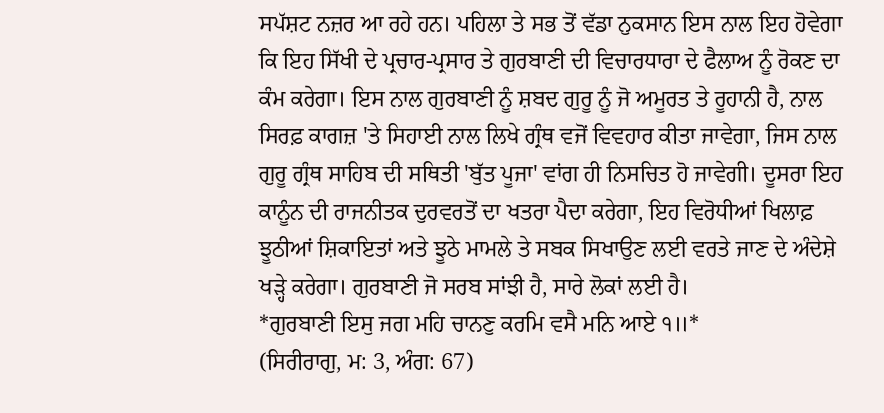ਸਪੱਸ਼ਟ ਨਜ਼ਰ ਆ ਰਹੇ ਹਨ। ਪਹਿਲਾ ਤੇ ਸਭ ਤੋਂ ਵੱਡਾ ਨੁਕਸਾਨ ਇਸ ਨਾਲ ਇਹ ਹੋਵੇਗਾ ਕਿ ਇਹ ਸਿੱਖੀ ਦੇ ਪ੍ਰਚਾਰ-ਪ੍ਰਸਾਰ ਤੇ ਗੁਰਬਾਣੀ ਦੀ ਵਿਚਾਰਧਾਰਾ ਦੇ ਫੈਲਾਅ ਨੂੰ ਰੋਕਣ ਦਾ ਕੰਮ ਕਰੇਗਾ। ਇਸ ਨਾਲ ਗੁਰਬਾਣੀ ਨੂੰ ਸ਼ਬਦ ਗੁਰੂ ਨੂੰ ਜੋ ਅਮੂਰਤ ਤੇ ਰੂਹਾਨੀ ਹੈ, ਨਾਲ ਸਿਰਫ਼ ਕਾਗਜ਼ 'ਤੇ ਸਿਹਾਈ ਨਾਲ ਲਿਖੇ ਗ੍ਰੰਥ ਵਜੋਂ ਵਿਵਹਾਰ ਕੀਤਾ ਜਾਵੇਗਾ, ਜਿਸ ਨਾਲ ਗੁਰੂ ਗ੍ਰੰਥ ਸਾਹਿਬ ਦੀ ਸਥਿਤੀ 'ਬੁੱਤ ਪੂਜਾ' ਵਾਂਗ ਹੀ ਨਿਸਚਿਤ ਹੋ ਜਾਵੇਗੀ। ਦੂਸਰਾ ਇਹ ਕਾਨੂੰਨ ਦੀ ਰਾਜਨੀਤਕ ਦੁਰਵਰਤੋਂ ਦਾ ਖਤਰਾ ਪੈਦਾ ਕਰੇਗਾ, ਇਹ ਵਿਰੋਧੀਆਂ ਖਿਲਾਫ਼ ਝੂਠੀਆਂ ਸ਼ਿਕਾਇਤਾਂ ਅਤੇ ਝੂਠੇ ਮਾਮਲੇ ਤੇ ਸਬਕ ਸਿਖਾਉਣ ਲਈ ਵਰਤੇ ਜਾਣ ਦੇ ਅੰਦੇਸ਼ੇ ਖੜ੍ਹੇ ਕਰੇਗਾ। ਗੁਰਬਾਣੀ ਜੋ ਸਰਬ ਸਾਂਝੀ ਹੈ, ਸਾਰੇ ਲੋਕਾਂ ਲਈ ਹੈ।
*ਗੁਰਬਾਣੀ ਇਸੁ ਜਗ ਮਹਿ ਚਾਨਣੁ ਕਰਮਿ ਵਸੈ ਮਨਿ ਆਏ ੧॥*
(ਸਿਰੀਰਾਗੁ, ਮ: 3, ਅੰਗ: 67)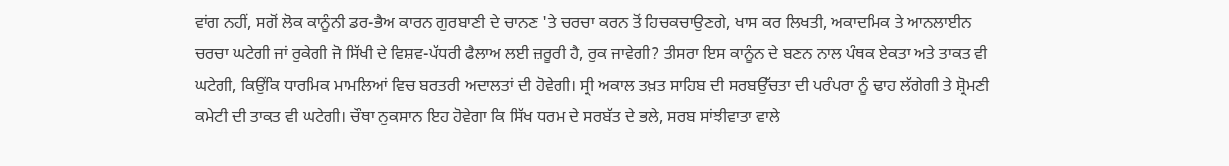ਵਾਂਗ ਨਹੀਂ, ਸਗੋਂ ਲੋਕ ਕਾਨੂੰਨੀ ਡਰ-ਭੈਅ ਕਾਰਨ ਗੁਰਬਾਣੀ ਦੇ ਚਾਨਣ 'ਤੇ ਚਰਚਾ ਕਰਨ ਤੋਂ ਹਿਚਕਚਾਉਣਗੇ, ਖਾਸ ਕਰ ਲਿਖਤੀ, ਅਕਾਦਮਿਕ ਤੇ ਆਨਲਾਈਨ ਚਰਚਾ ਘਟੇਗੀ ਜਾਂ ਰੁਕੇਗੀ ਜੋ ਸਿੱਖੀ ਦੇ ਵਿਸ਼ਵ-ਪੱਧਰੀ ਫੈਲਾਅ ਲਈ ਜ਼ਰੂਰੀ ਹੈ, ਰੁਕ ਜਾਵੇਗੀ? ਤੀਸਰਾ ਇਸ ਕਾਨੂੰਨ ਦੇ ਬਣਨ ਨਾਲ ਪੰਥਕ ਏਕਤਾ ਅਤੇ ਤਾਕਤ ਵੀ ਘਟੇਗੀ, ਕਿਉਂਕਿ ਧਾਰਮਿਕ ਮਾਮਲਿਆਂ ਵਿਚ ਬਰਤਰੀ ਅਦਾਲਤਾਂ ਦੀ ਹੋਵੇਗੀ। ਸ੍ਰੀ ਅਕਾਲ ਤਖ਼ਤ ਸਾਹਿਬ ਦੀ ਸਰਬਉੱਚਤਾ ਦੀ ਪਰੰਪਰਾ ਨੂੰ ਢਾਹ ਲੱਗੇਗੀ ਤੇ ਸ਼੍ਰੋਮਣੀ ਕਮੇਟੀ ਦੀ ਤਾਕਤ ਵੀ ਘਟੇਗੀ। ਚੌਥਾ ਨੁਕਸਾਨ ਇਹ ਹੋਵੇਗਾ ਕਿ ਸਿੱਖ ਧਰਮ ਦੇ ਸਰਬੱਤ ਦੇ ਭਲੇ, ਸਰਬ ਸਾਂਝੀਵਾਤਾ ਵਾਲੇ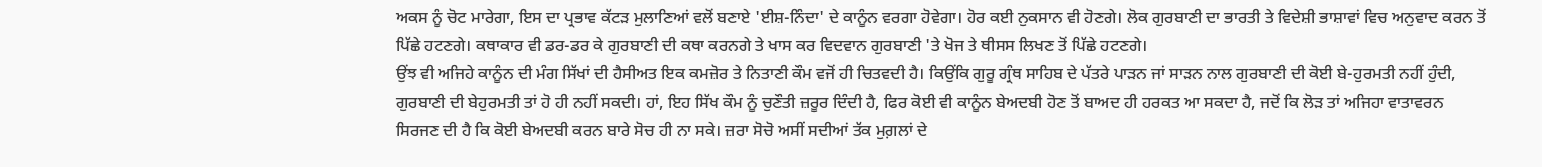ਅਕਸ ਨੂੰ ਚੋਟ ਮਾਰੇਗਾ, ਇਸ ਦਾ ਪ੍ਰਭਾਵ ਕੱਟੜ ਮੁਲਾਣਿਆਂ ਵਲੋਂ ਬਣਾਏ 'ਈਸ਼-ਨਿੰਦਾ' ਦੇ ਕਾਨੂੰਨ ਵਰਗਾ ਹੋਵੇਗਾ। ਹੋਰ ਕਈ ਨੁਕਸਾਨ ਵੀ ਹੋਣਗੇ। ਲੋਕ ਗੁਰਬਾਣੀ ਦਾ ਭਾਰਤੀ ਤੇ ਵਿਦੇਸ਼ੀ ਭਾਸ਼ਾਵਾਂ ਵਿਚ ਅਨੁਵਾਦ ਕਰਨ ਤੋਂ ਪਿੱਛੇ ਹਟਣਗੇ। ਕਥਾਕਾਰ ਵੀ ਡਰ-ਡਰ ਕੇ ਗੁਰਬਾਣੀ ਦੀ ਕਥਾ ਕਰਨਗੇ ਤੇ ਖਾਸ ਕਰ ਵਿਦਵਾਨ ਗੁਰਬਾਣੀ 'ਤੇ ਖੋਜ ਤੇ ਥੀਸਸ ਲਿਖਣ ਤੋਂ ਪਿੱਛੇ ਹਟਣਗੇ।
ਉਂਝ ਵੀ ਅਜਿਹੇ ਕਾਨੂੰਨ ਦੀ ਮੰਗ ਸਿੱਖਾਂ ਦੀ ਹੈਸੀਅਤ ਇਕ ਕਮਜ਼ੋਰ ਤੇ ਨਿਤਾਣੀ ਕੌਮ ਵਜੋਂ ਹੀ ਚਿਤਵਦੀ ਹੈ। ਕਿਉਂਕਿ ਗੁਰੂ ਗ੍ਰੰਥ ਸਾਹਿਬ ਦੇ ਪੱਤਰੇ ਪਾੜਨ ਜਾਂ ਸਾੜਨ ਨਾਲ ਗੁਰਬਾਣੀ ਦੀ ਕੋਈ ਬੇ-ਹੁਰਮਤੀ ਨਹੀਂ ਹੁੰਦੀ, ਗੁਰਬਾਣੀ ਦੀ ਬੇਹੁਰਮਤੀ ਤਾਂ ਹੋ ਹੀ ਨਹੀਂ ਸਕਦੀ। ਹਾਂ, ਇਹ ਸਿੱਖ ਕੌਮ ਨੂੰ ਚੁਣੌਤੀ ਜ਼ਰੂਰ ਦਿੰਦੀ ਹੈ, ਫਿਰ ਕੋਈ ਵੀ ਕਾਨੂੰਨ ਬੇਅਦਬੀ ਹੋਣ ਤੋਂ ਬਾਅਦ ਹੀ ਹਰਕਤ ਆ ਸਕਦਾ ਹੈ, ਜਦੋਂ ਕਿ ਲੋੜ ਤਾਂ ਅਜਿਹਾ ਵਾਤਾਵਰਨ ਸਿਰਜਣ ਦੀ ਹੈ ਕਿ ਕੋਈ ਬੇਅਦਬੀ ਕਰਨ ਬਾਰੇ ਸੋਚ ਹੀ ਨਾ ਸਕੇ। ਜ਼ਰਾ ਸੋਚੋ ਅਸੀਂ ਸਦੀਆਂ ਤੱਕ ਮੁਗ਼ਲਾਂ ਦੇ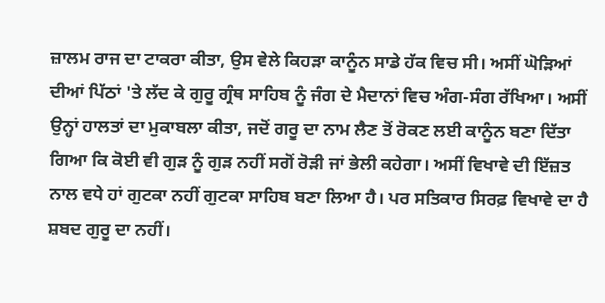ਜ਼ਾਲਮ ਰਾਜ ਦਾ ਟਾਕਰਾ ਕੀਤਾ, ਉਸ ਵੇਲੇ ਕਿਹੜਾ ਕਾਨੂੰਨ ਸਾਡੇ ਹੱਕ ਵਿਚ ਸੀ। ਅਸੀਂ ਘੋੜਿਆਂ ਦੀਆਂ ਪਿੱਠਾਂ 'ਤੇ ਲੱਦ ਕੇ ਗੁਰੂ ਗ੍ਰੰਥ ਸਾਹਿਬ ਨੂੰ ਜੰਗ ਦੇ ਮੈਦਾਨਾਂ ਵਿਚ ਅੰਗ-ਸੰਗ ਰੱਖਿਆ। ਅਸੀਂ ਉਨ੍ਹਾਂ ਹਾਲਤਾਂ ਦਾ ਮੁਕਾਬਲਾ ਕੀਤਾ, ਜਦੋਂ ਗਰੂ ਦਾ ਨਾਮ ਲੈਣ ਤੋਂ ਰੋਕਣ ਲਈ ਕਾਨੂੰਨ ਬਣਾ ਦਿੱਤਾ ਗਿਆ ਕਿ ਕੋਈ ਵੀ ਗੁੜ ਨੂੰ ਗੁੜ ਨਹੀਂ ਸਗੋਂ ਰੋੜੀ ਜਾਂ ਭੇਲੀ ਕਹੇਗਾ। ਅਸੀਂ ਵਿਖਾਵੇ ਦੀ ਇੱਜ਼ਤ ਨਾਲ ਵਧੇ ਹਾਂ ਗੁਟਕਾ ਨਹੀਂ ਗੁਟਕਾ ਸਾਹਿਬ ਬਣਾ ਲਿਆ ਹੈ। ਪਰ ਸਤਿਕਾਰ ਸਿਰਫ਼ ਵਿਖਾਵੇ ਦਾ ਹੈ ਸ਼ਬਦ ਗੁਰੂ ਦਾ ਨਹੀਂ।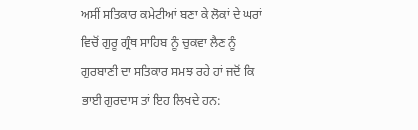ਅਸੀਂ ਸਤਿਕਾਰ ਕਮੇਟੀਆਂ ਬਣਾ ਕੇ ਲੋਕਾਂ ਦੇ ਘਰਾਂ ਵਿਚੋਂ ਗੁਰੂ ਗ੍ਰੰਥ ਸਾਹਿਬ ਨੂੰ ਚੁਕਵਾ ਲੈਣ ਨੂੰ ਗੁਰਬਾਣੀ ਦਾ ਸਤਿਕਾਰ ਸਮਝ ਰਹੇ ਹਾਂ ਜਦੋਂ ਕਿ ਭਾਈ ਗੁਰਦਾਸ ਤਾਂ ਇਹ ਲਿਖਦੇ ਹਨ: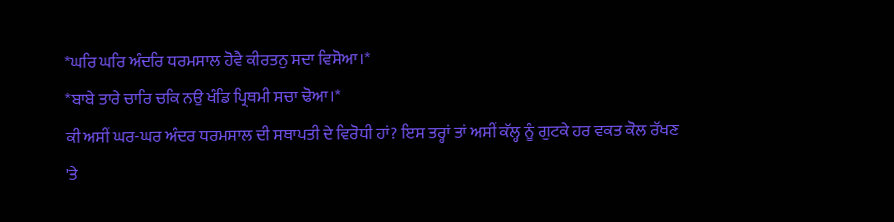*ਘਰਿ ਘਰਿ ਅੰਦਰਿ ਧਰਮਸਾਲ ਹੋਵੈ ਕੀਰਤਨੁ ਸਦਾ ਵਿਸੋਆ।*
*ਬਾਬੇ ਤਾਰੇ ਚਾਰਿ ਚਕਿ ਨਉ ਖੰਡਿ ਪ੍ਰਿਥਮੀ ਸਚਾ ਢੋਆ।*
ਕੀ ਅਸੀਂ ਘਰ-ਘਰ ਅੰਦਰ ਧਰਮਸਾਲ ਦੀ ਸਥਾਪਤੀ ਦੇ ਵਿਰੋਧੀ ਹਾਂ? ਇਸ ਤਰ੍ਹਾਂ ਤਾਂ ਅਸੀਂ ਕੱਲ੍ਹ ਨੂੰ ਗੁਟਕੇ ਹਰ ਵਕਤ ਕੋਲ ਰੱਖਣ 'ਤੇ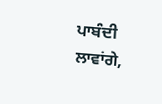ਪਾਬੰਦੀ ਲਾਵਾਂਗੇ,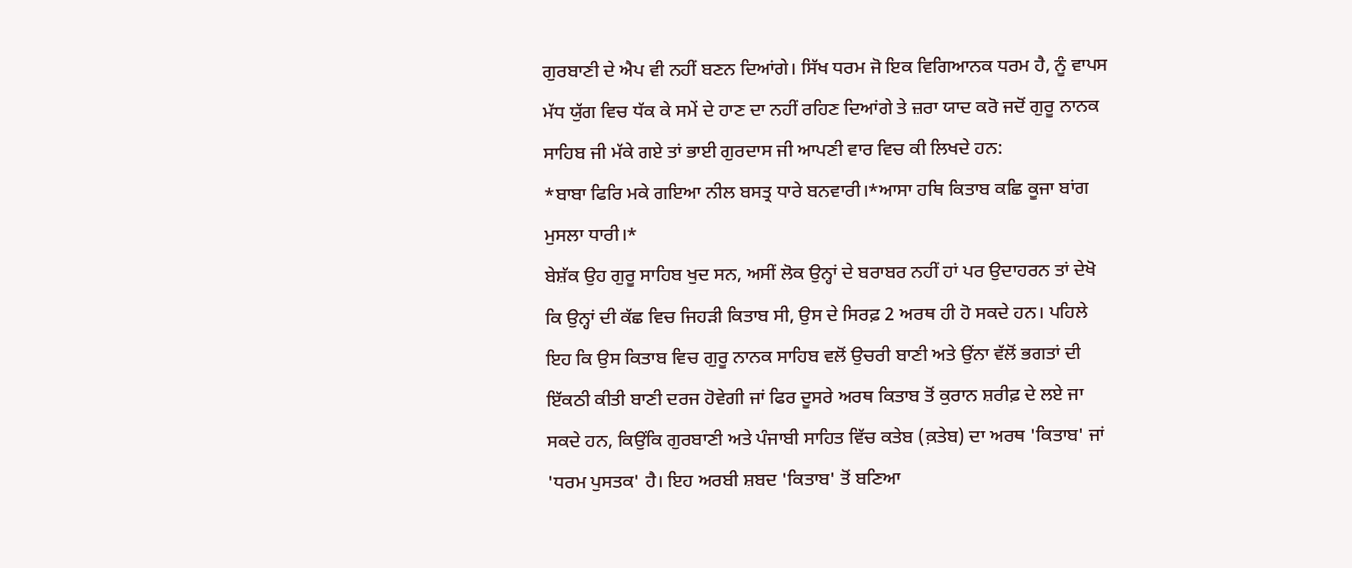ਗੁਰਬਾਣੀ ਦੇ ਐਪ ਵੀ ਨਹੀਂ ਬਣਨ ਦਿਆਂਗੇ। ਸਿੱਖ ਧਰਮ ਜੋ ਇਕ ਵਿਗਿਆਨਕ ਧਰਮ ਹੈ, ਨੂੰ ਵਾਪਸ ਮੱਧ ਯੁੱਗ ਵਿਚ ਧੱਕ ਕੇ ਸਮੇਂ ਦੇ ਹਾਣ ਦਾ ਨਹੀਂ ਰਹਿਣ ਦਿਆਂਗੇ ਤੇ ਜ਼ਰਾ ਯਾਦ ਕਰੋ ਜਦੋਂ ਗੁਰੂ ਨਾਨਕ ਸਾਹਿਬ ਜੀ ਮੱਕੇ ਗਏ ਤਾਂ ਭਾਈ ਗੁਰਦਾਸ ਜੀ ਆਪਣੀ ਵਾਰ ਵਿਚ ਕੀ ਲਿਖਦੇ ਹਨ:
*ਬਾਬਾ ਫਿਰਿ ਮਕੇ ਗਇਆ ਨੀਲ ਬਸਤ੍ਰ ਧਾਰੇ ਬਨਵਾਰੀ।*ਆਸਾ ਹਥਿ ਕਿਤਾਬ ਕਛਿ ਕੂਜਾ ਬਾਂਗ ਮੁਸਲਾ ਧਾਰੀ।*
ਬੇਸ਼ੱਕ ਉਹ ਗੁਰੂ ਸਾਹਿਬ ਖੁਦ ਸਨ, ਅਸੀਂ ਲੋਕ ਉਨ੍ਹਾਂ ਦੇ ਬਰਾਬਰ ਨਹੀਂ ਹਾਂ ਪਰ ਉਦਾਹਰਨ ਤਾਂ ਦੇਖੋ ਕਿ ਉਨ੍ਹਾਂ ਦੀ ਕੱਛ ਵਿਚ ਜਿਹੜੀ ਕਿਤਾਬ ਸੀ, ਉਸ ਦੇ ਸਿਰਫ਼ 2 ਅਰਥ ਹੀ ਹੋ ਸਕਦੇ ਹਨ। ਪਹਿਲੇ ਇਹ ਕਿ ਉਸ ਕਿਤਾਬ ਵਿਚ ਗੁਰੂ ਨਾਨਕ ਸਾਹਿਬ ਵਲੋਂ ਉਚਰੀ ਬਾਣੀ ਅਤੇ ਉਂਨਾ ਵੱਲੋਂ ਭਗਤਾਂ ਦੀ ਇੱਕਠੀ ਕੀਤੀ ਬਾਣੀ ਦਰਜ ਹੋਵੇਗੀ ਜਾਂ ਫਿਰ ਦੂਸਰੇ ਅਰਥ ਕਿਤਾਬ ਤੋਂ ਕੁਰਾਨ ਸ਼ਰੀਫ਼ ਦੇ ਲਏ ਜਾ ਸਕਦੇ ਹਨ, ਕਿਉਂਕਿ ਗੁਰਬਾਣੀ ਅਤੇ ਪੰਜਾਬੀ ਸਾਹਿਤ ਵਿੱਚ ਕਤੇਬ (ਕ਼ਤੇਬ) ਦਾ ਅਰਥ 'ਕਿਤਾਬ' ਜਾਂ 'ਧਰਮ ਪੁਸਤਕ' ਹੈ। ਇਹ ਅਰਬੀ ਸ਼ਬਦ 'ਕਿਤਾਬ' ਤੋਂ ਬਣਿਆ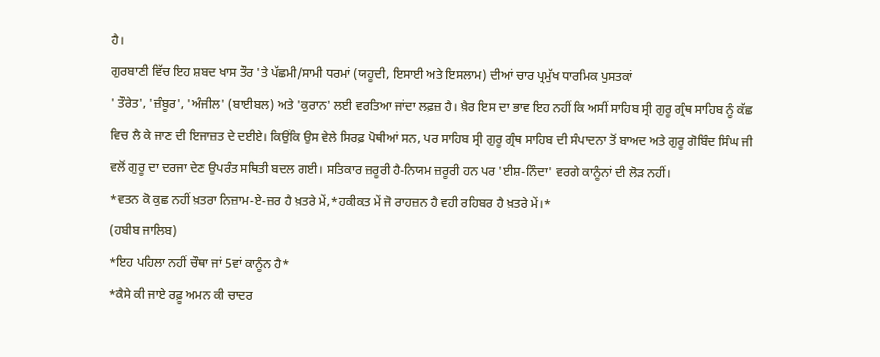ਹੈ।
ਗੁਰਬਾਣੀ ਵਿੱਚ ਇਹ ਸ਼ਬਦ ਖਾਸ ਤੌਰ 'ਤੇ ਪੱਛਮੀ/ਸਾਮੀ ਧਰਮਾਂ (ਯਹੂਦੀ, ਇਸਾਈ ਅਤੇ ਇਸਲਾਮ) ਦੀਆਂ ਚਾਰ ਪ੍ਰਮੁੱਖ ਧਾਰਮਿਕ ਪੁਸਤਕਾਂ
' ਤੌਰੇਤ', 'ਜ਼ੰਬੂਰ', 'ਅੰਜੀਲ' (ਬਾਈਬਲ) ਅਤੇ 'ਕੁਰਾਨ' ਲਈ ਵਰਤਿਆ ਜਾਂਦਾ ਲਫ਼ਜ਼ ਹੈ। ਖ਼ੈਰ ਇਸ ਦਾ ਭਾਵ ਇਹ ਨਹੀਂ ਕਿ ਅਸੀਂ ਸਾਹਿਬ ਸ੍ਰੀ ਗੁਰੂ ਗ੍ਰੰਥ ਸਾਹਿਬ ਨੂੰ ਕੱਛ ਵਿਚ ਲੈ ਕੇ ਜਾਣ ਦੀ ਇਜਾਜ਼ਤ ਦੇ ਦਈਏ। ਕਿਉਂਕਿ ਉਸ ਵੇਲੇ ਸਿਰਫ਼ ਪੋਥੀਆਂ ਸਨ, ਪਰ ਸਾਹਿਬ ਸ੍ਰੀ ਗੁਰੂ ਗ੍ਰੰਥ ਸਾਹਿਬ ਦੀ ਸੰਪਾਦਨਾ ਤੋਂ ਬਾਅਦ ਅਤੇ ਗੁਰੂ ਗੋਬਿੰਦ ਸਿੰਘ ਜੀ ਵਲੋਂ ਗੁਰੂ ਦਾ ਦਰਜਾ ਦੇਣ ਉਪਰੰਤ ਸਥਿਤੀ ਬਦਲ ਗਈ। ਸਤਿਕਾਰ ਜ਼ਰੂਰੀ ਹੈ-ਨਿਯਮ ਜ਼ਰੂਰੀ ਹਨ ਪਰ 'ਈਸ਼-ਨਿੰਦਾ' ਵਰਗੇ ਕਾਨੂੰਨਾਂ ਦੀ ਲੋੜ ਨਹੀਂ।
*ਵਤਨ ਕੋ ਕੁਛ ਨਹੀਂ ਖ਼ਤਰਾ ਨਿਜ਼ਾਮ-ਏ-ਜ਼ਰ ਹੈ ਖ਼ਤਰੇ ਮੇਂ,*ਹਕੀਕਤ ਮੇਂ ਜੋ ਰਾਹਜ਼ਨ ਹੈ ਵਹੀ ਰਹਿਬਰ ਹੈ ਖ਼ਤਰੇ ਮੇਂ।*
(ਹਬੀਬ ਜਾਲਿਬ)
*ਇਹ ਪਹਿਲਾ ਨਹੀਂ ਚੌਥਾ ਜਾਂ 5ਵਾਂ ਕਾਨੂੰਨ ਹੈ*
*ਕੈਸੇ ਕੀ ਜਾਏ ਰਫ਼ੂ ਅਮਨ ਕੀ ਚਾਦਰ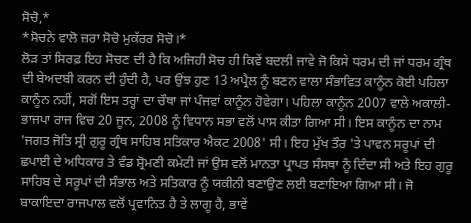ਸੋਚੋ,*
*ਸੋਚਨੇ ਵਾਲੋ ਜ਼ਰਾ ਸੋਚੋ ਮੁਕੱਰਰ ਸੋਚੋ।*
ਲੋੜ ਤਾਂ ਸਿਰਫ਼ ਇਹ ਸੋਚਣ ਦੀ ਹੈ ਕਿ ਅਜਿਹੀ ਸੋਚ ਹੀ ਕਿਵੇਂ ਬਦਲੀ ਜਾਵੇ ਜੋ ਕਿਸੇ ਧਰਮ ਦੀ ਜਾਂ ਧਰਮ ਗ੍ਰੰਥ ਦੀ ਬੇਅਦਬੀ ਕਰਨ ਦੀ ਹੁੰਦੀ ਹੈ, ਪਰ ਉਂਝ ਹੁਣ 13 ਅਪ੍ਰੈਲ ਨੂੰ ਬਣਨ ਵਾਲਾ ਸੰਭਾਵਿਤ ਕਾਨੂੰਨ ਕੋਈ ਪਹਿਲਾ ਕਾਨੂੰਨ ਨਹੀਂ, ਸਗੋਂ ਇਸ ਤਰ੍ਹਾਂ ਦਾ ਚੌਥਾ ਜਾਂ ਪੰਜਵਾਂ ਕਾਨੂੰਨ ਹੋਵੇਗਾ। ਪਹਿਲਾ ਕਾਨੂੰਨ 2007 ਵਾਲੇ ਅਕਾਲੀ-ਭਾਜਪਾ ਰਾਜ ਵਿਚ 20 ਜੂਨ, 2008 ਨੂੰ ਵਿਧਾਨ ਸਭਾ ਵਲੋਂ ਪਾਸ ਕੀਤਾ ਗਿਆ ਸੀ। ਇਸ ਕਾਨੂੰਨ ਦਾ ਨਾਮ 'ਜਗਤ ਜੋਤਿ ਸ੍ਰੀ ਗੁਰੂ ਗ੍ਰੰਥ ਸਾਹਿਬ ਸਤਿਕਾਰ ਐਕਟ 2008' ਸੀ। ਇਹ ਮੁੱਖ ਤੌਰ 'ਤੇ ਪਾਵਨ ਸਰੂਪਾਂ ਦੀ ਛਪਾਈ ਦੇ ਅਧਿਕਾਰ ਤੇ ਵੰਡ ਸ਼੍ਰੋਮਣੀ ਕਮੇਟੀ ਜਾਂ ਉਸ ਵਲੋਂ ਮਾਨਤਾ ਪ੍ਰਾਪਤ ਸੰਸਥਾ ਨੂੰ ਦਿੰਦਾ ਸੀ ਅਤੇ ਇਹ ਗੁਰੂ ਸਾਹਿਬ ਦੇ ਸਰੂਪਾਂ ਦੀ ਸੰਭਾਲ ਅਤੇ ਸਤਿਕਾਰ ਨੂੰ ਯਕੀਨੀ ਬਣਾਉਣ ਲਈ ਬਣਾਇਆ ਗਿਆ ਸੀ। ਜੋ ਬਾਕਾਇਦਾ ਰਾਜਪਾਲ ਵਲੋਂ ਪ੍ਰਵਾਨਿਤ ਹੈ ਤੇ ਲਾਗੂ ਹੈ, ਭਾਵੇਂ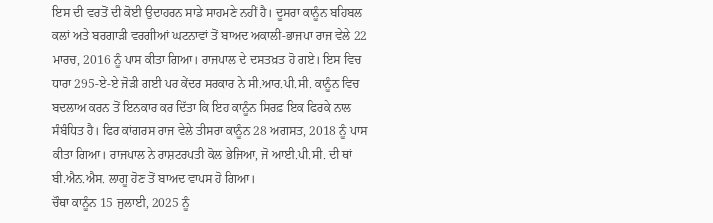ਇਸ ਦੀ ਵਰਤੋਂ ਦੀ ਕੋਈ ਉਦਾਹਰਨ ਸਾਡੇ ਸਾਹਮਣੇ ਨਹੀਂ ਹੈ। ਦੂਸਰਾ ਕਾਨੂੰਨ ਬਹਿਬਲ ਕਲਾਂ ਅਤੇ ਬਰਗਾੜੀ ਵਰਗੀਆਂ ਘਟਨਾਵਾਂ ਤੋਂ ਬਾਅਦ ਅਕਾਲੀ-ਭਾਜਪਾ ਰਾਜ ਵੇਲੇ 22 ਮਾਰਚ, 2016 ਨੂੰ ਪਾਸ ਕੀਤਾ ਗਿਆ। ਰਾਜਪਾਲ ਦੇ ਦਸਤਖ਼ਤ ਹੋ ਗਏ। ਇਸ ਵਿਚ ਧਾਰਾ 295-ਏ-ਏ ਜੋੜੀ ਗਈ ਪਰ ਕੇਂਦਰ ਸਰਕਾਰ ਨੇ ਸੀ.ਆਰ.ਪੀ.ਸੀ. ਕਾਨੂੰਨ ਵਿਚ ਬਦਲਾਅ ਕਰਨ ਤੋਂ ਇਨਕਾਰ ਕਰ ਦਿੱਤਾ ਕਿ ਇਹ ਕਾਨੂੰਨ ਸਿਰਫ਼ ਇਕ ਫਿਰਕੇ ਨਾਲ ਸੰਬੰਧਿਤ ਹੈ। ਫਿਰ ਕਾਂਗਰਸ ਰਾਜ ਵੇਲੇ ਤੀਸਰਾ ਕਾਨੂੰਨ 28 ਅਗਸਤ, 2018 ਨੂੰ ਪਾਸ ਕੀਤਾ ਗਿਆ। ਰਾਜਪਾਲ ਨੇ ਰਾਸ਼ਟਰਪਤੀ ਕੋਲ ਭੇਜਿਆ, ਜੋ ਆਈ.ਪੀ.ਸੀ. ਦੀ ਥਾਂ ਬੀ.ਐਨ.ਐਸ. ਲਾਗੂ ਹੋਣ ਤੋਂ ਬਾਅਦ ਵਾਪਸ ਹੋ ਗਿਆ।
ਚੌਥਾ ਕਾਨੂੰਨ 15 ਜੁਲਾਈ, 2025 ਨੂੰ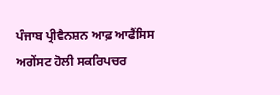ਪੰਜਾਬ ਪ੍ਰੀਵੈਨਸ਼ਨ ਆਫ਼ ਆਫੈਂਸਿਸ ਅਗੇਂਸਟ ਹੋਲੀ ਸਕਰਿਪਚਰ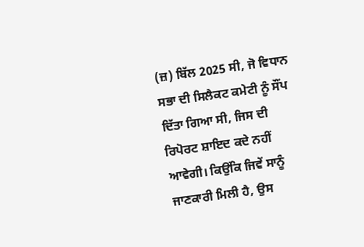(ਜ਼) ਬਿੱਲ 2025 ਸੀ, ਜੋ ਵਿਧਾਨ ਸਭਾ ਦੀ ਸਿਲੈਕਟ ਕਮੇਟੀ ਨੂੰ ਸੌਂਪ ਦਿੱਤਾ ਗਿਆ ਸੀ, ਜਿਸ ਦੀ ਰਿਪੋਰਟ ਸ਼ਾਇਦ ਕਦੇ ਨਹੀਂ ਆਵੇਗੀ। ਕਿਉਂਕਿ ਜਿਵੇਂ ਸਾਨੂੰ ਜਾਣਕਾਰੀ ਮਿਲੀ ਹੈ, ਉਸ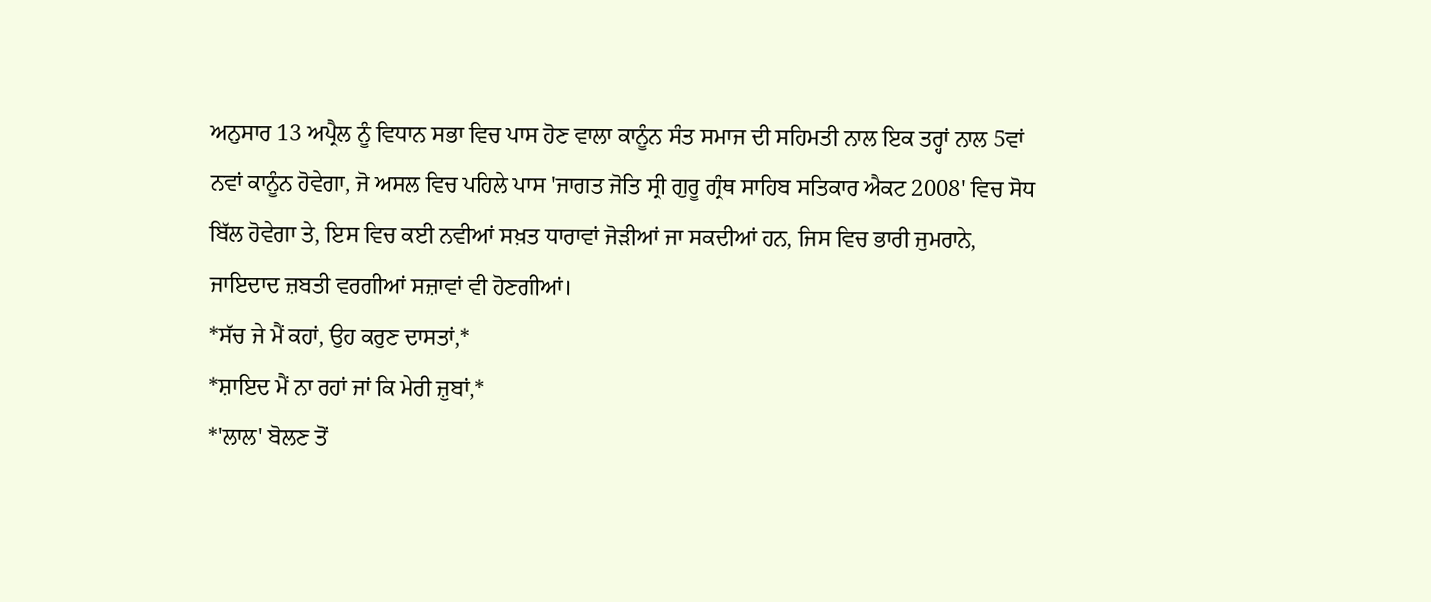ਅਨੁਸਾਰ 13 ਅਪ੍ਰੈਲ ਨੂੰ ਵਿਧਾਨ ਸਭਾ ਵਿਚ ਪਾਸ ਹੋਣ ਵਾਲਾ ਕਾਨੂੰਨ ਸੰਤ ਸਮਾਜ ਦੀ ਸਹਿਮਤੀ ਨਾਲ ਇਕ ਤਰ੍ਹਾਂ ਨਾਲ 5ਵਾਂ ਨਵਾਂ ਕਾਨੂੰਨ ਹੋਵੇਗਾ, ਜੋ ਅਸਲ ਵਿਚ ਪਹਿਲੇ ਪਾਸ 'ਜਾਗਤ ਜੋਤਿ ਸ੍ਰੀ ਗੁਰੂ ਗ੍ਰੰਥ ਸਾਹਿਬ ਸਤਿਕਾਰ ਐਕਟ 2008' ਵਿਚ ਸੋਧ ਬਿੱਲ ਹੋਵੇਗਾ ਤੇ, ਇਸ ਵਿਚ ਕਈ ਨਵੀਆਂ ਸਖ਼ਤ ਧਾਰਾਵਾਂ ਜੋੜੀਆਂ ਜਾ ਸਕਦੀਆਂ ਹਨ, ਜਿਸ ਵਿਚ ਭਾਰੀ ਜੁਮਰਾਨੇ, ਜਾਇਦਾਦ ਜ਼ਬਤੀ ਵਰਗੀਆਂ ਸਜ਼ਾਵਾਂ ਵੀ ਹੋਣਗੀਆਂ।
*ਸੱਚ ਜੇ ਮੈਂ ਕਹਾਂ, ਉਹ ਕਰੁਣ ਦਾਸਤਾਂ,*
*ਸ਼ਾਇਦ ਮੈਂ ਨਾ ਰਹਾਂ ਜਾਂ ਕਿ ਮੇਰੀ ਜ਼ੁਬਾਂ,*
*'ਲਾਲ' ਬੋਲਣ ਤੋਂ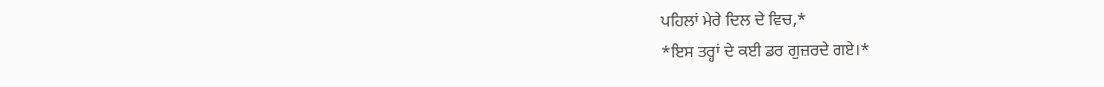ਪਹਿਲਾਂ ਮੇਰੇ ਦਿਲ ਦੇ ਵਿਚ,*
*ਇਸ ਤਰ੍ਹਾਂ ਦੇ ਕਈ ਡਰ ਗੁਜ਼ਰਦੇ ਗਏ।*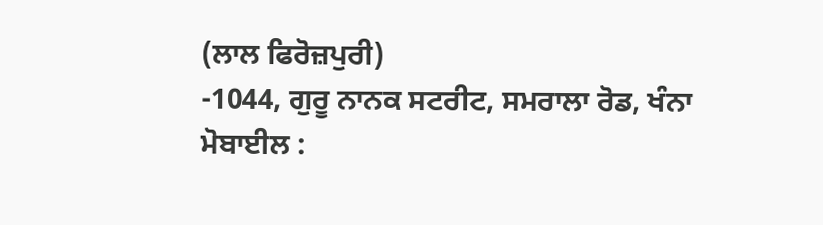(ਲਾਲ ਫਿਰੋਜ਼ਪੁਰੀ)
-1044, ਗੁਰੂ ਨਾਨਕ ਸਟਰੀਟ, ਸਮਰਾਲਾ ਰੋਡ, ਖੰਨਾ
ਮੋਬਾਈਲ :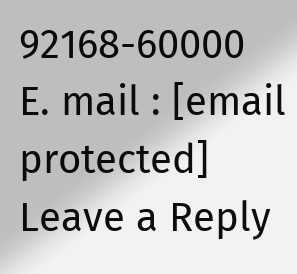92168-60000
E. mail : [email protected]
Leave a Reply